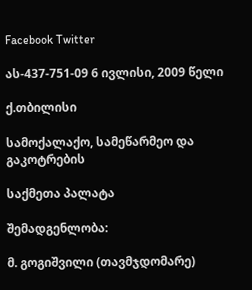Facebook Twitter

ას-437-751-09 6 ივლისი, 2009 წელი

ქ.თბილისი

სამოქალაქო, სამეწარმეო და გაკოტრების

საქმეთა პალატა

შემადგენლობა:

მ. გოგიშვილი (თავმჯდომარე)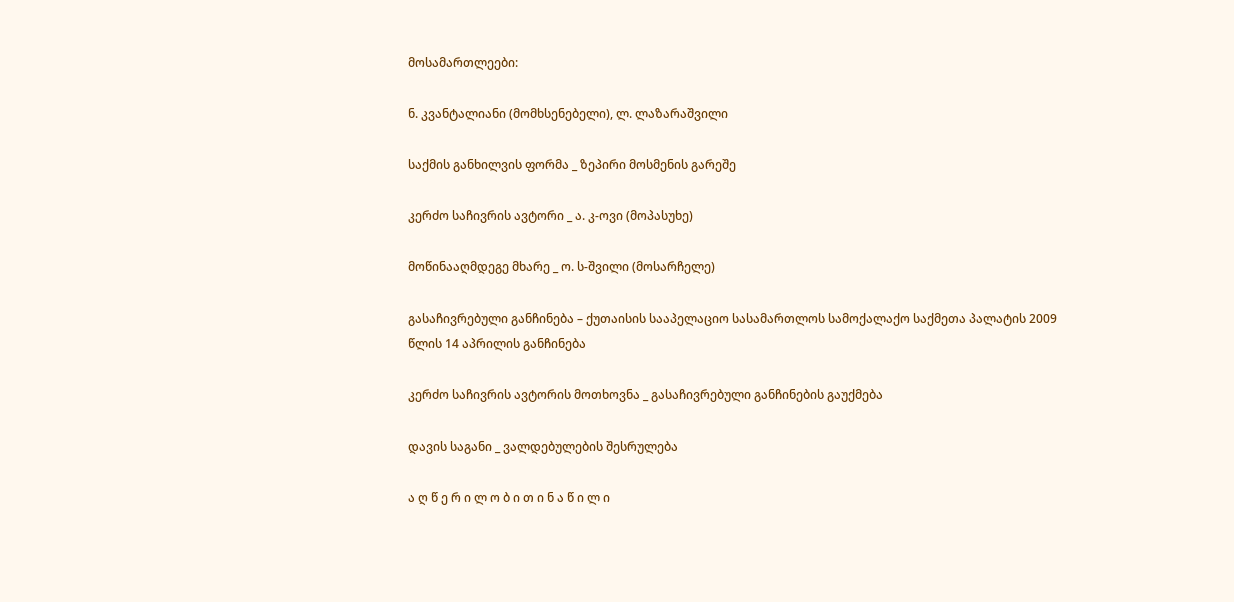მოსამართლეები:

ნ. კვანტალიანი (მომხსენებელი), ლ. ლაზარაშვილი

საქმის განხილვის ფორმა _ ზეპირი მოსმენის გარეშე

კერძო საჩივრის ავტორი _ ა. კ-ოვი (მოპასუხე)

მოწინააღმდეგე მხარე _ ო. ს-შვილი (მოსარჩელე)

გასაჩივრებული განჩინება – ქუთაისის სააპელაციო სასამართლოს სამოქალაქო საქმეთა პალატის 2009 წლის 14 აპრილის განჩინება

კერძო საჩივრის ავტორის მოთხოვნა _ გასაჩივრებული განჩინების გაუქმება

დავის საგანი _ ვალდებულების შესრულება

ა ღ წ ე რ ი ლ ო ბ ი თ ი ნ ა წ ი ლ ი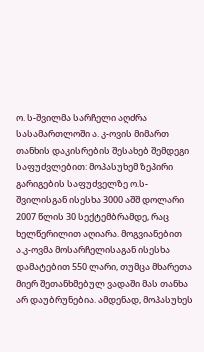ო. ს-შვილმა სარჩელი აღძრა სასამართლოში ა. კ-ოვის მიმართ თანხის დაკისრების შესახებ შემდეგი საფუძვლებით: მოპასუხემ ზეპირი გარიგების საფუძველზე ო.ს-შვილისგან ისესხა 3000 აშშ დოლარი 2007 წლის 30 სექტემბრამდე, რაც ხელწერილით აღიარა. მოგვიანებით ა.კ-ოვმა მოსარჩელისაგან ისესხა დამატებით 550 ლარი, თუმცა მხარეთა მიერ შეთანხმებულ ვადაში მას თანხა არ დაუბრუნებია. ამდენად, მოპასუხეს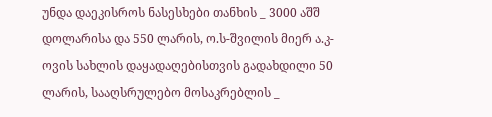უნდა დაეკისროს ნასესხები თანხის _ 3000 აშშ დოლარისა და 550 ლარის, ო.ს-შვილის მიერ ა.კ-ოვის სახლის დაყადაღებისთვის გადახდილი 50 ლარის, სააღსრულებო მოსაკრებლის _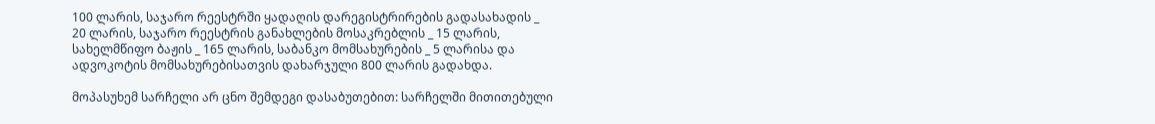100 ლარის, საჯარო რეესტრში ყადაღის დარეგისტრირების გადასახადის _ 20 ლარის, საჯარო რეესტრის განახლების მოსაკრებლის _ 15 ლარის, სახელმწიფო ბაჟის _ 165 ლარის, საბანკო მომსახურების _ 5 ლარისა და ადვოკოტის მომსახურებისათვის დახარჯული 800 ლარის გადახდა.

მოპასუხემ სარჩელი არ ცნო შემდეგი დასაბუთებით: სარჩელში მითითებული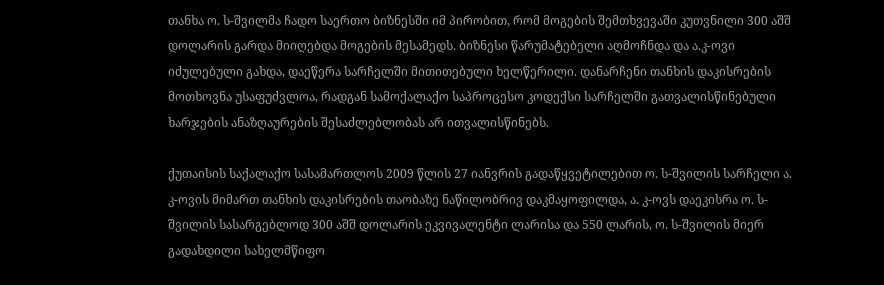თანხა ო. ს-შვილმა ჩადო საერთო ბიზნესში იმ პირობით, რომ მოგების შემთხვევაში კუთვნილი 300 აშშ დოლარის გარდა მიიღებდა მოგების მესამედს. ბიზნესი წარუმატებელი აღმოჩნდა და ა.კ-ოვი იძულებული გახდა, დაეწერა სარჩელში მითითებული ხელწერილი. დანარჩენი თანხის დაკისრების მოთხოვნა უსაფუძვლოა, რადგან სამოქალაქო საპროცესო კოდექსი სარჩელში გათვალისწინებული ხარჯების ანაზღაურების შესაძლებლობას არ ითვალისწინებს.

ქუთაისის საქალაქო სასამართლოს 2009 წლის 27 იანვრის გადაწყვეტილებით ო. ს-შვილის სარჩელი ა. კ-ოვის მიმართ თანხის დაკისრების თაობაზე ნაწილობრივ დაკმაყოფილდა, ა. კ-ოვს დაეკისრა ო. ს-შვილის სასარგებლოდ 300 აშშ დოლარის ეკვივალენტი ლარისა და 550 ლარის, ო. ს-შვილის მიერ გადახდილი სახელმწიფო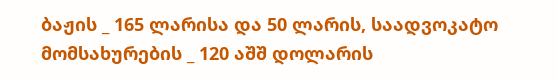ბაჟის _ 165 ლარისა და 50 ლარის, საადვოკატო მომსახურების _ 120 აშშ დოლარის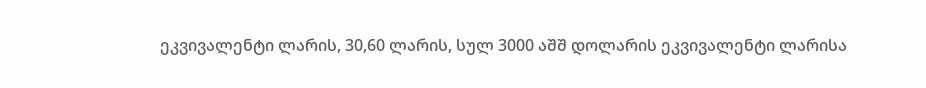ეკვივალენტი ლარის, 30,60 ლარის, სულ 3000 აშშ დოლარის ეკვივალენტი ლარისა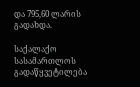და 795,60 ლარის გადახდა.

საქალაქო სასამართლოს გადაწყვეტილება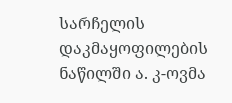სარჩელის დაკმაყოფილების ნაწილში ა. კ-ოვმა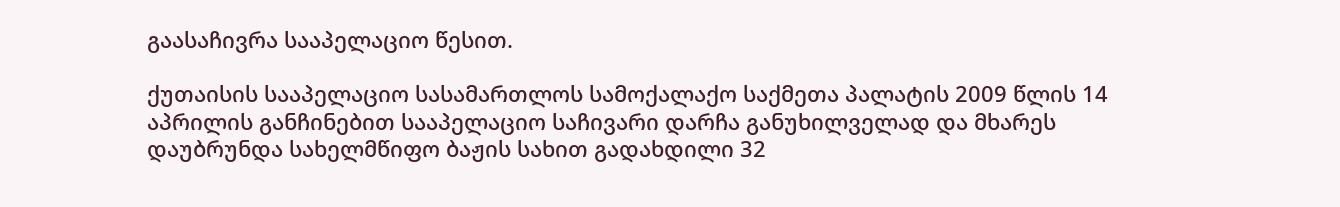გაასაჩივრა სააპელაციო წესით.

ქუთაისის სააპელაციო სასამართლოს სამოქალაქო საქმეთა პალატის 2009 წლის 14 აპრილის განჩინებით სააპელაციო საჩივარი დარჩა განუხილველად და მხარეს დაუბრუნდა სახელმწიფო ბაჟის სახით გადახდილი 32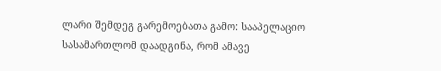ლარი შემდეგ გარემოებათა გამო: სააპელაციო სასამართლომ დაადგინა, რომ ამავე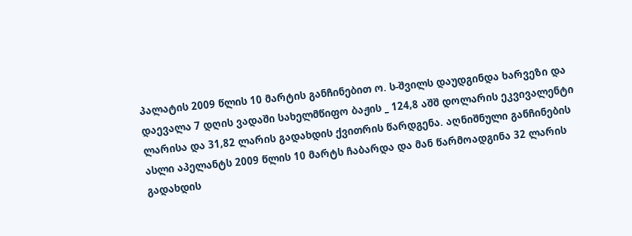პალატის 2009 წლის 10 მარტის განჩინებით ო. ს-შვილს დაუდგინდა ხარვეზი და დაევალა 7 დღის ვადაში სახელმწიფო ბაჟის _ 124,8 აშშ დოლარის ეკვივალენტი ლარისა და 31,82 ლარის გადახდის ქვითრის წარდგენა. აღნიშნული განჩინების ასლი აპელანტს 2009 წლის 10 მარტს ჩაბარდა და მან წარმოადგინა 32 ლარის გადახდის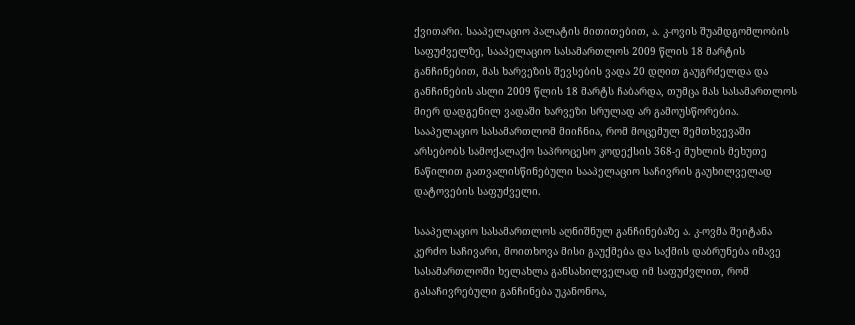ქვითარი. სააპელაციო პალატის მითითებით, ა. კ-ოვის შუამდგომლობის საფუძველზე, სააპელაციო სასამართლოს 2009 წლის 18 მარტის განჩინებით, მას ხარვეზის შევსების ვადა 20 დღით გაუგრძელდა და განჩინების ასლი 2009 წლის 18 მარტს ჩაბარდა, თუმცა მას სასამართლოს მიერ დადგენილ ვადაში ხარვეზი სრულად არ გამოუსწორებია. სააპელაციო სასამართლომ მიიჩნია, რომ მოცემულ შემთხვევაში არსებობს სამოქალაქო საპროცესო კოდექსის 368-ე მუხლის მეხუთე ნაწილით გათვალისწინებული სააპელაციო საჩივრის გაუხილველად დატოვების საფუძველი.

სააპელაციო სასამართლოს აღნიშნულ განჩინებაზე ა. კ-ოვმა შეიტანა კერძო საჩივარი, მოითხოვა მისი გაუქმება და საქმის დაბრუნება იმავე სასამართლოში ხელახლა განსახილველად იმ საფუძვლით, რომ გასაჩივრებული განჩინება უკანონოა,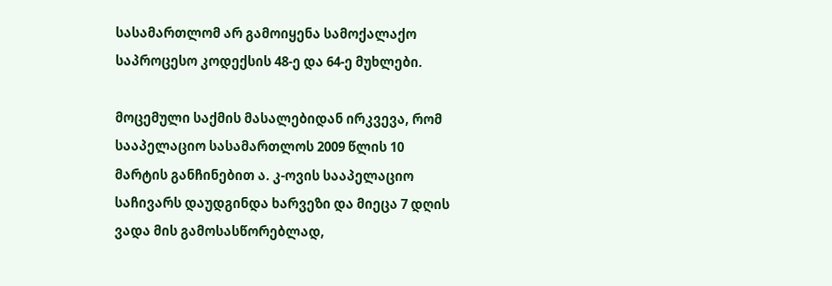სასამართლომ არ გამოიყენა სამოქალაქო საპროცესო კოდექსის 48-ე და 64-ე მუხლები.

მოცემული საქმის მასალებიდან ირკვევა, რომ სააპელაციო სასამართლოს 2009 წლის 10 მარტის განჩინებით ა. კ-ოვის სააპელაციო საჩივარს დაუდგინდა ხარვეზი და მიეცა 7 დღის ვადა მის გამოსასწორებლად,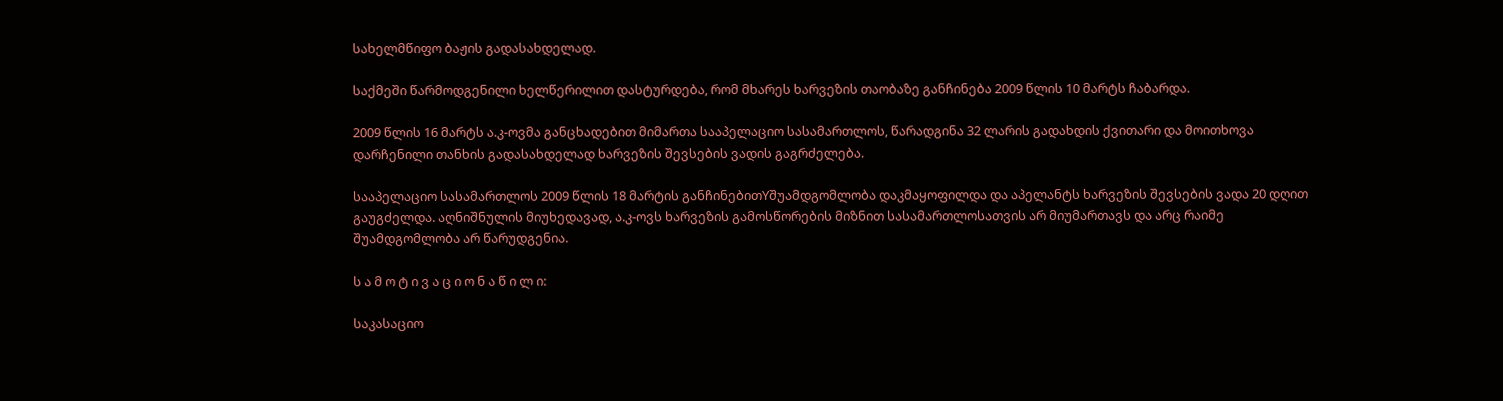სახელმწიფო ბაჟის გადასახდელად.

საქმეში წარმოდგენილი ხელწერილით დასტურდება, რომ მხარეს ხარვეზის თაობაზე განჩინება 2009 წლის 10 მარტს ჩაბარდა.

2009 წლის 16 მარტს ა.კ-ოვმა განცხადებით მიმართა სააპელაციო სასამართლოს, წარადგინა 32 ლარის გადახდის ქვითარი და მოითხოვა დარჩენილი თანხის გადასახდელად ხარვეზის შევსების ვადის გაგრძელება.

სააპელაციო სასამართლოს 2009 წლის 18 მარტის განჩინებითYშუამდგომლობა დაკმაყოფილდა და აპელანტს ხარვეზის შევსების ვადა 20 დღით გაუგძელდა. აღნიშნულის მიუხედავად, ა.კ-ოვს ხარვეზის გამოსწორების მიზნით სასამართლოსათვის არ მიუმართავს და არც რაიმე შუამდგომლობა არ წარუდგენია.

ს ა მ ო ტ ი ვ ა ც ი ო ნ ა წ ი ლ ი:

საკასაციო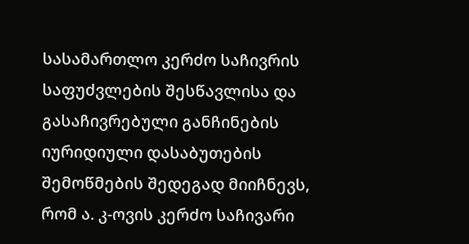სასამართლო კერძო საჩივრის საფუძვლების შესწავლისა და გასაჩივრებული განჩინების იურიდიული დასაბუთების შემოწმების შედეგად მიიჩნევს, რომ ა. კ-ოვის კერძო საჩივარი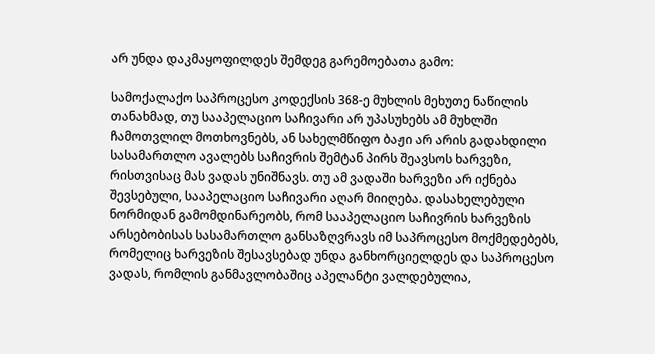არ უნდა დაკმაყოფილდეს შემდეგ გარემოებათა გამო:

სამოქალაქო საპროცესო კოდექსის 368-ე მუხლის მეხუთე ნაწილის თანახმად, თუ სააპელაციო საჩივარი არ უპასუხებს ამ მუხლში ჩამოთვლილ მოთხოვნებს, ან სახელმწიფო ბაჟი არ არის გადახდილი სასამართლო ავალებს საჩივრის შემტან პირს შეავსოს ხარვეზი, რისთვისაც მას ვადას უნიშნავს. თუ ამ ვადაში ხარვეზი არ იქნება შევსებული, სააპელაციო საჩივარი აღარ მიიღება. დასახელებული ნორმიდან გამომდინარეობს, რომ სააპელაციო საჩივრის ხარვეზის არსებობისას სასამართლო განსაზღვრავს იმ საპროცესო მოქმედებებს, რომელიც ხარვეზის შესავსებად უნდა განხორციელდეს და საპროცესო ვადას, რომლის განმავლობაშიც აპელანტი ვალდებულია,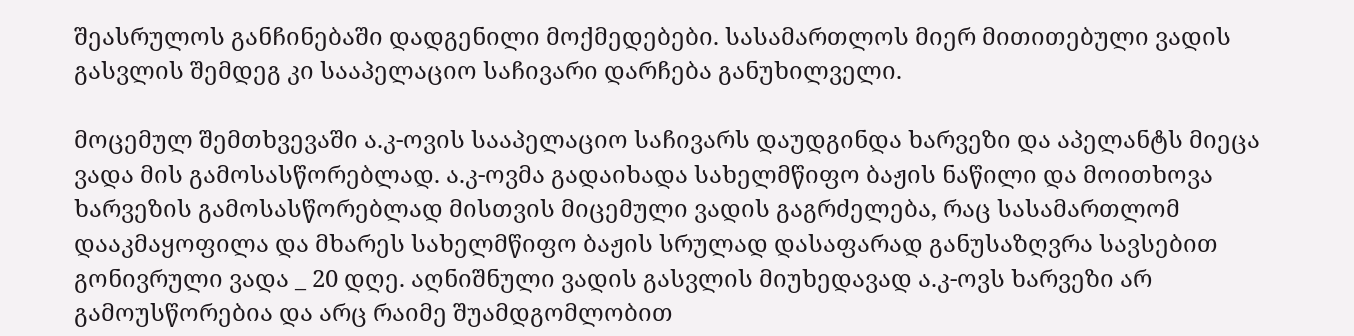შეასრულოს განჩინებაში დადგენილი მოქმედებები. სასამართლოს მიერ მითითებული ვადის გასვლის შემდეგ კი სააპელაციო საჩივარი დარჩება განუხილველი.

მოცემულ შემთხვევაში ა.კ-ოვის სააპელაციო საჩივარს დაუდგინდა ხარვეზი და აპელანტს მიეცა ვადა მის გამოსასწორებლად. ა.კ-ოვმა გადაიხადა სახელმწიფო ბაჟის ნაწილი და მოითხოვა ხარვეზის გამოსასწორებლად მისთვის მიცემული ვადის გაგრძელება, რაც სასამართლომ დააკმაყოფილა და მხარეს სახელმწიფო ბაჟის სრულად დასაფარად განუსაზღვრა სავსებით გონივრული ვადა _ 20 დღე. აღნიშნული ვადის გასვლის მიუხედავად ა.კ-ოვს ხარვეზი არ გამოუსწორებია და არც რაიმე შუამდგომლობით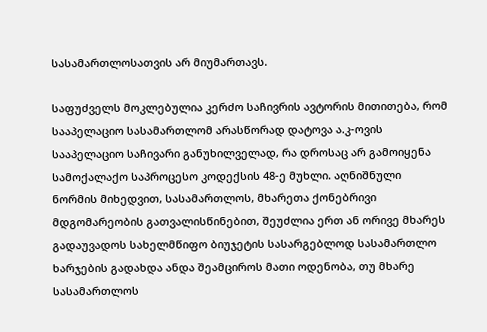სასამართლოსათვის არ მიუმართავს.

საფუძველს მოკლებულია კერძო საჩივრის ავტორის მითითება, რომ სააპელაციო სასამართლომ არასწორად დატოვა ა.კ-ოვის სააპელაციო საჩივარი განუხილველად, რა დროსაც არ გამოიყენა სამოქალაქო საპროცესო კოდექსის 48-ე მუხლი. აღნიშნული ნორმის მიხედვით, სასამართლოს, მხარეთა ქონებრივი მდგომარეობის გათვალისწინებით, შეუძლია ერთ ან ორივე მხარეს გადაუვადოს სახელმწიფო ბიუჯეტის სასარგებლოდ სასამართლო ხარჯების გადახდა ანდა შეამციროს მათი ოდენობა, თუ მხარე სასამართლოს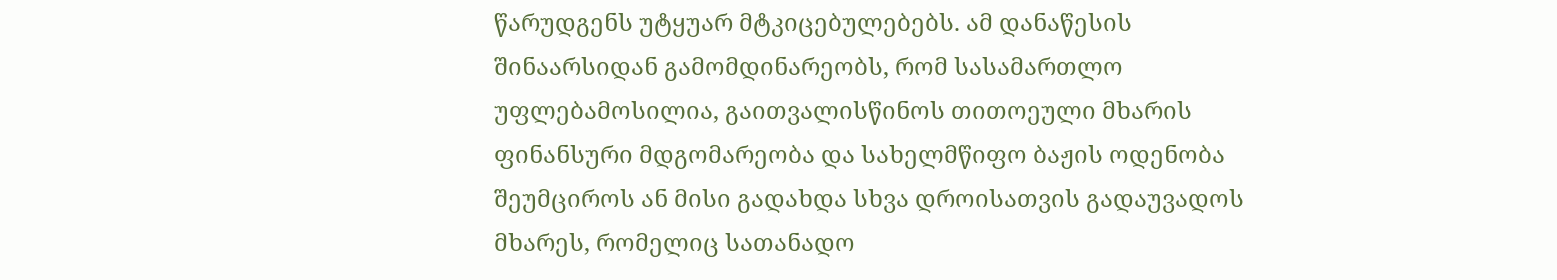წარუდგენს უტყუარ მტკიცებულებებს. ამ დანაწესის შინაარსიდან გამომდინარეობს, რომ სასამართლო უფლებამოსილია, გაითვალისწინოს თითოეული მხარის ფინანსური მდგომარეობა და სახელმწიფო ბაჟის ოდენობა შეუმციროს ან მისი გადახდა სხვა დროისათვის გადაუვადოს მხარეს, რომელიც სათანადო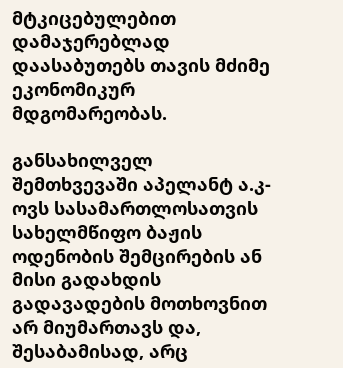მტკიცებულებით დამაჯერებლად დაასაბუთებს თავის მძიმე ეკონომიკურ მდგომარეობას.

განსახილველ შემთხვევაში აპელანტ ა.კ-ოვს სასამართლოსათვის სახელმწიფო ბაჟის ოდენობის შემცირების ან მისი გადახდის გადავადების მოთხოვნით არ მიუმართავს და, შესაბამისად, არც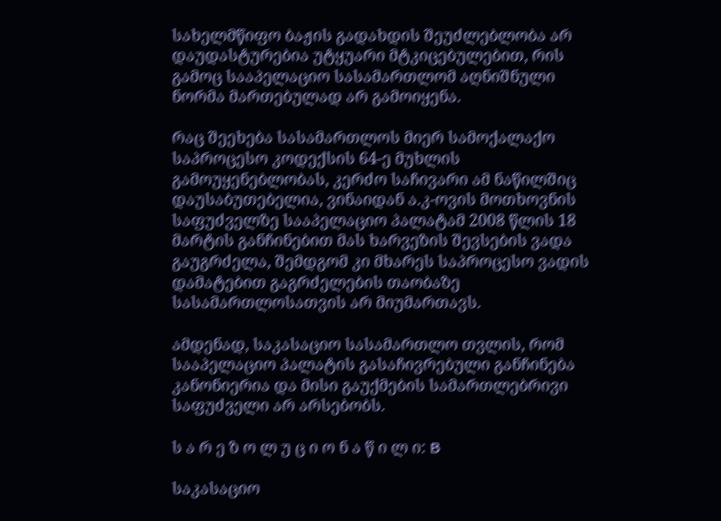სახელმწიფო ბაჟის გადახდის შეუძლებლობა არ დაუდასტურებია უტყუარი მტკიცებულებით, რის გამოც სააპელაციო სასამართლომ აღნიშნული ნორმა მართებულად არ გამოიყენა.

რაც შეეხება სასამართლოს მიერ სამოქალაქო საპროცესო კოდექსის 64-ე მუხლის გამოუყენებლობას, კერძო საჩივარი ამ ნაწილშიც დაუსაბუთებელია, ვინაიდან ა.კ-ოვის მოთხოვნის საფუძველზე სააპელაციო პალატამ 2008 წლის 18 მარტის განჩინებით მას ხარვეზის შევსების ვადა გაუგრძელა, შემდგომ კი მხარეს საპროცესო ვადის დამატებით გაგრძელების თაობაზე სასამართლოსათვის არ მიუმართავს.

ამდენად, საკასაციო სასამართლო თვლის, რომ სააპელაციო პალატის გასაჩივრებული განჩინება კანონიერია და მისი გაუქმების სამართლებრივი საფუძველი არ არსებობს.

ს ა რ ე ზ ო ლ უ ც ი ო ნ ა წ ი ლ ი: B

საკასაციო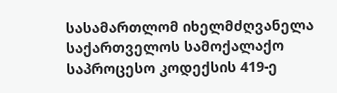სასამართლომ იხელმძღვანელა საქართველოს სამოქალაქო საპროცესო კოდექსის 419-ე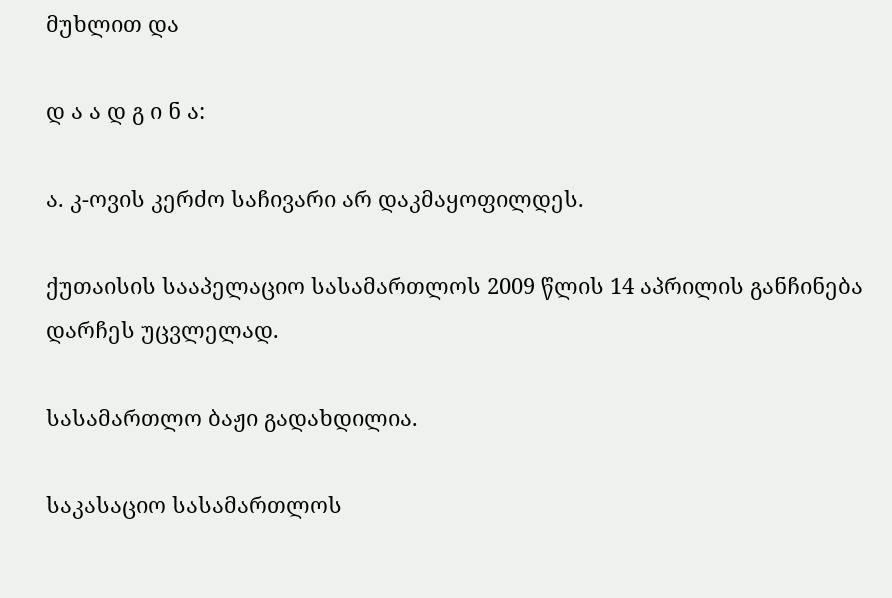მუხლით და

დ ა ა დ გ ი ნ ა:

ა. კ-ოვის კერძო საჩივარი არ დაკმაყოფილდეს.

ქუთაისის სააპელაციო სასამართლოს 2009 წლის 14 აპრილის განჩინება დარჩეს უცვლელად.

სასამართლო ბაჟი გადახდილია.

საკასაციო სასამართლოს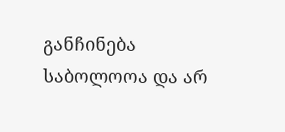განჩინება საბოლოოა და არ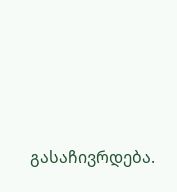გასაჩივრდება.